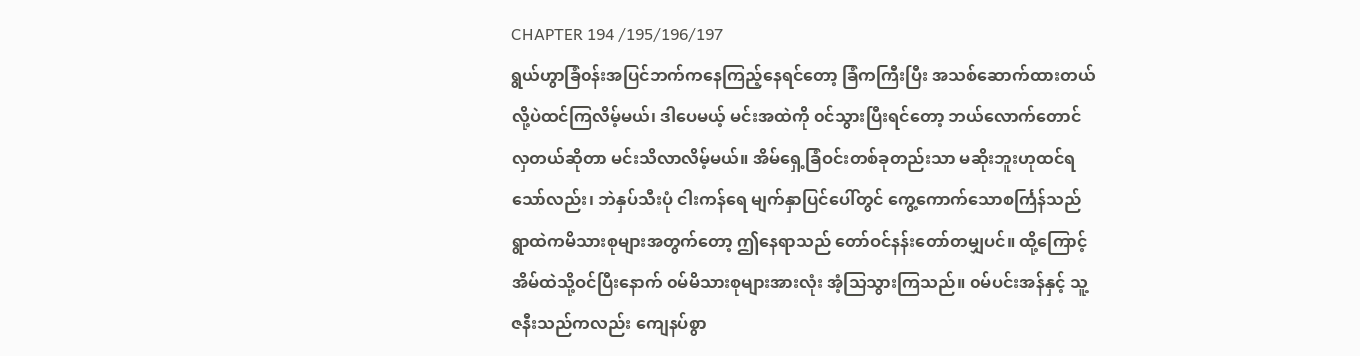CHAPTER 194 /195/196/197
ရွယ်ဟွာခြံ၀န်းအပြင်ဘက်ကနေကြည့်နေရင်တော့ ခြံကကြီးပြီး အသစ်ဆောက်ထားတယ်လို့ပဲထင်ကြလိမ့်မယ်၊ ဒါပေမယ့် မင်းအထဲကို ၀င်သွားပြီးရင်တော့ ဘယ်လောက်တောင်လှတယ်ဆိုတာ မင်းသိလာလိမ့်မယ်။ အိမ်ရှေ့ခြံဝင်းတစ်ခုတည်းသာ မဆိုးဘူးဟုထင်ရသော်လည်း၊ ဘဲနှပ်သီးပုံ ငါးကန်ရေ မျက်နှာပြင်ပေါ်တွင် ကွေ့ကောက်သောစင်္ကြန်သည် ရွာထဲကမိသားစုများအတွက်တော့ ဤနေရာသည် တော်ဝင်နန်းတော်တမျှပင်။ ထို့ကြောင့် အိမ်ထဲသို့ဝင်ပြီးနောက် ၀မ်မိသားစုများအားလုံး အံ့သြသွားကြသည်။ ၀မ်ပင်းအန်နှင့် သူ့ဇနီးသည်ကလည်း ကျေနပ်စွာ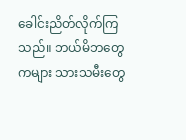ခေါင်းညိတ်လိုက်ကြသည်။ ဘယ်မိဘတွေကများ သားသမီးတွေ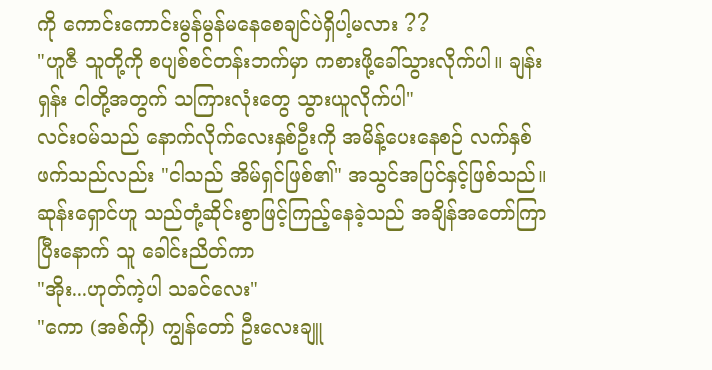ကို ကောင်းကောင်းမွန်မွန်မနေစေချင်ပဲရှိပါ့မလား ??
"ဟူဇီ သူတို့ကို စပျစ်စင်တန်းဘက်မှာ ကစားဖို့ခေါ်သွားလိုက်ပါ။ ချန်းရှန်း ငါတို့အတွက် သကြားလုံးတွေ သွားယူလိုက်ပါ"
လင်း၀မ်သည် နောက်လိုက်လေးနှစ်ဦးကို အမိန့်ပေးနေစဉ် လက်နှစ်ဖက်သည်လည်း "ငါသည် အိမ်ရှင်ဖြစ်၏" အသွင်အပြင်နှင့်ဖြစ်သည်။ ဆုန်းရှောင်ဟူ သည်တုံ့ဆိုင်းစွာဖြင့်ကြည့်နေခဲ့သည် အချိန်အတော်ကြာပြီးနောက် သူ ခေါင်းညိတ်ကာ
"အိုး...ဟုတ်ကဲ့ပါ သခင်လေး"
"ကော (အစ်ကို) ကျွန်တော် ဦးလေးချူ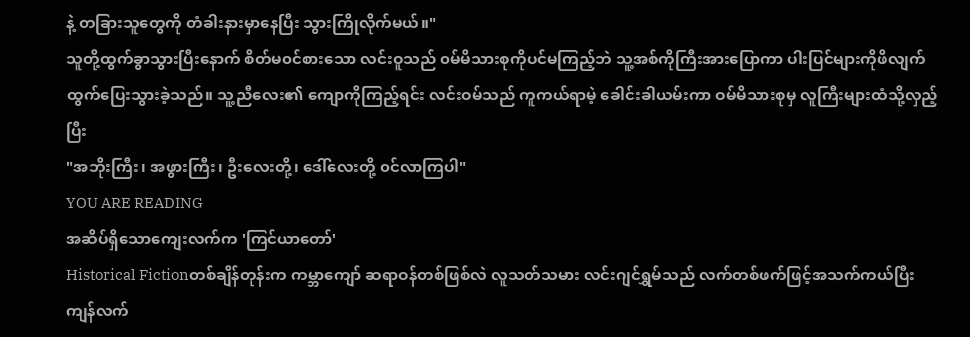နဲ့ တခြားသူတွေကို တံခါးနားမှာနေပြီး သွားကြိုလိုက်မယ်။"
သူတို့ထွက်ခွာသွားပြီးနောက် စိတ်မ၀င်စားသော လင်းဝူသည် ၀မ်မိသားစုကိုပင်မကြည့်ဘဲ သူ့အစ်ကိုကြီးအားပြောကာ ပါးပြင်များကိုဖိလျက် ထွက်ပြေးသွားခဲ့သည်။ သူ့ညီလေး၏ ကျောကိုကြည့်ရင်း လင်းဝမ်သည် ကူကယ်ရာမဲ့ ခေါင်းခါယမ်းကာ ဝမ်မိသားစုမှ လူကြီးများထံသို့လှည့်ပြီး
"အဘိုးကြီး၊ အဖွားကြီး၊ ဦးလေးတို့၊ ဒေါ်လေးတို့ ၀င်လာကြပါ"
YOU ARE READING
အဆိပ်ရှိသောကျေးလက်က 'ကြင်ယာတော်'
Historical Fictionတစ်ချိန်တုန်းက ကမ္ဘာကျော် ဆရာဝန်တစ်ဖြစ်လဲ လူသတ်သမား လင်းဂျင်ရွှမ်သည် လက်တစ်ဖက်ဖြင့်အသက်ကယ်ပြီး ကျန်လက်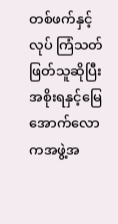တစ်ဖက်နှင့်လုပ် ကြံသတ်ဖြတ်သူဆိုပြီး အစိုးရနှင့်မြေအောက်လောကအဖွဲ့အ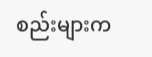စည်းများက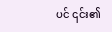ပင် ၎င်း၏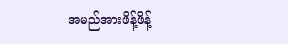အမည်အားဖိန့်ဖိန့်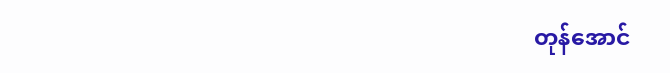တုန်အောင်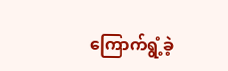ကြောက်ရွံ့ခဲ့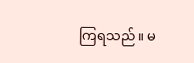ကြရသည်။ မ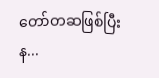တော်တဆဖြစ်ပြီးန...